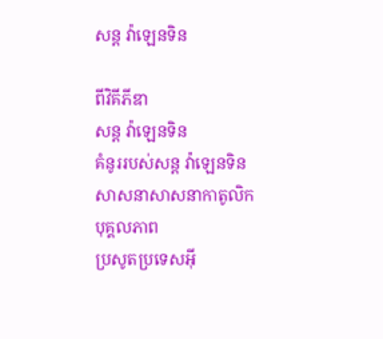សន្ត វ៉ាឡេនទិន

ពីវិគីភីឌា
សន្ត វ៉ាឡេនទិន
គំនូររបស់សន្ត វ៉ាឡេនទិន
សាសនាសាសនាកាតូលិក
បុគ្គលភាព
ប្រសូតប្រទេសអ៊ី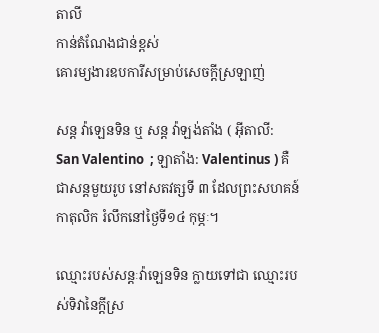តាលី
កាន់តំណែងជាន់ខ្ពស់
គោរម្យងារឧបការីសម្រាប់សេចក្តីស្រឡាញ់

សន្ត វ៉ាឡេនទិន ឬ សន្ត វ៉ាឡង់តាំង ( អ៊ីតាលី: San Valentino  ; ឡាតាំង: Valentinus ) គឺជាសន្តមួយរូប នៅសតវត្សទី ៣ ដែលព្រះសហគន៍កាតុលិក រំលឹកនៅថ្ងៃទី១៤ កុម្ភៈ។

ឈ្មោះរបស់សន្តៈវ៉ាឡេនទិន ក្លាយទៅជា ឈ្មោះរបស់ទិវានៃក្តីស្រ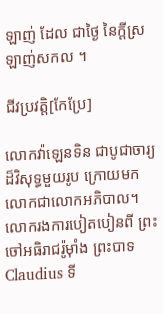ឡាញ់ ដែល ជាថ្ងៃ នៃក្ដីស្រឡាញ់សកល ។

ជីវប្រវត្តិ[កែប្រែ]

លោកវ៉ាឡេនទិន ជាបូជាចារ្យដ៏វិសុទ្ធមួយរូប ក្រោយមកលោកជាលោកអភិបាល។ លោករងការបៀតបៀនពី ព្រះចៅអធិរាជរ៉ូម៉ាំង ព្រះបាទ Claudius ទី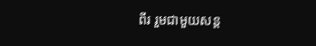ពីរ រួមជាមួយសន្ត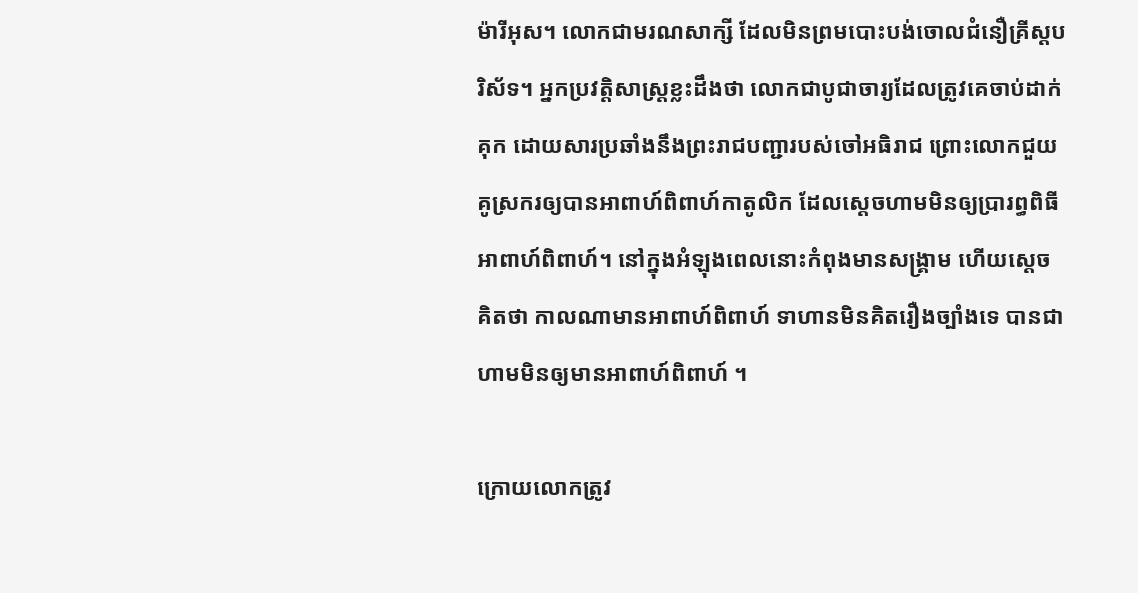ម៉ារីអុស។ លោកជាមរណសាក្សី ដែលមិនព្រមបោះបង់ចោលជំនឿគ្រីស្តបរិស័ទ។ អ្នកប្រវត្តិសាស្ត្រខ្លះដឹងថា លោកជាបូជាចារ្យដែលត្រូវគេចាប់ដាក់គុក ដោយសារប្រឆាំងនឹងព្រះរាជបញ្ជារបស់ចៅអធិរាជ ព្រោះលោកជួយគូស្រករឲ្យបានអាពាហ៍ពិពាហ៍កាតូលិក ដែលស្តេចហាមមិនឲ្យប្រារព្ធពិធីអាពាហ៍ពិពាហ៍។ នៅក្នុងអំឡុងពេលនោះកំពុងមានសង្រ្គាម ហើយស្តេច គិតថា កាលណាមានអាពាហ៍ពិពាហ៍ ទាហានមិនគិតរឿងច្បាំងទេ បានជាហាមមិនឲ្យមានអាពាហ៍ពិពាហ៍ ។

ក្រោយលោកត្រូវ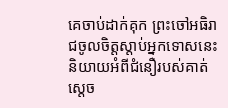គេចាប់ដាក់គុក ព្រះចៅអធិរាជចូលចិត្តស្តាប់អ្នកទោសនេះនិយាយអំពីជំនឿរបស់គាត់ ស្តេច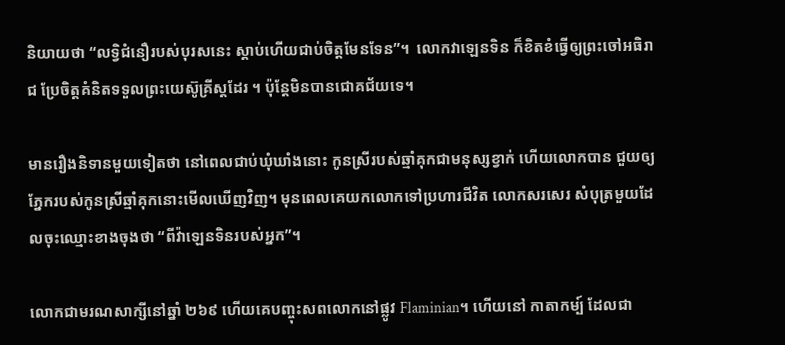និយាយថា “លទ្វិជំនឿរបស់បុរសនេះ ស្តាប់ហើយជាប់ចិត្តមែនទែន”។  លោកវាឡេនទិន ក៏ខិតខំធ្វើឲ្យព្រះចៅអធិរាជ ប្រែចិត្តគំនិតទទួលព្រះយេស៊ូគ្រីស្តដែរ ។ ប៉ុន្តែមិនបានជោគជ័យទេ។

មានរឿងនិទានមួយទៀតថា នៅពេលជាប់ឃុំឃាំងនោះ កូនស្រីរបស់ឆ្មាំគុកជាមនុស្សខ្វាក់ ហើយលោកបាន ជួយឲ្យភ្នែករបស់កូនស្រីឆ្មាំគុកនោះមើលឃើញវិញ។ មុនពេលគេយកលោកទៅប្រហារជីវិត លោកសរសេរ សំបុត្រមួយដែលចុះឈ្មោះខាងចុងថា “ពីវ៉ាឡេនទិនរបស់អ្នក”។

លោកជាមរណសាក្សីនៅឆ្នាំ ២៦៩ ហើយគេបញ្ចុះសពលោកនៅផ្លូវ Flaminian។ ហើយនៅ កាតាកម្ប៍ ដែលជា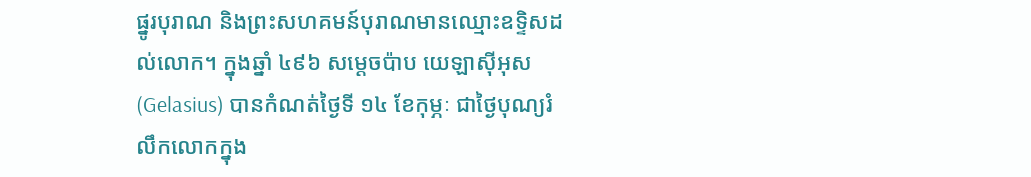ផ្នូរបុរាណ និងព្រះសហគមន៍បុរាណមានឈ្មោះឧទ្ទិសដល់លោក។ ក្នុងឆ្នាំ ៤៩៦ សម្តេចប៉ាប យេឡាស៊ីអុស(Gelasius) បានកំណត់ថ្ងៃទី ១៤ ខែកុម្ភៈ ជាថ្ងៃបុណ្យរំលឹកលោកក្នុង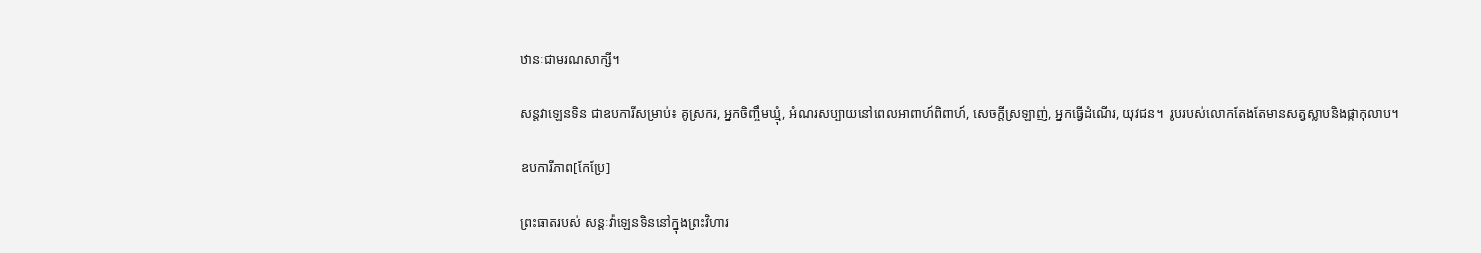ឋានៈជាមរណសាក្សី។

សន្តវាឡេនទិន ជាឧបការីសម្រាប់៖ គូស្រករ, អ្នកចិញ្ចឹមឃ្មុំ, អំណរសប្បាយនៅពេលអាពាហ៍ពិពាហ៍, សេចក្តីស្រឡាញ់, អ្នកធ្វើដំណើរ, យុវជន។  រូបរបស់លោកតែងតែមានសត្វស្លាបនិងផ្កាកុលាប។

ឧបការីភាព[កែប្រែ]

ព្រះធាតរបស់ សន្តៈវ៉ាឡេនទិននៅក្នុងព្រះវិហារ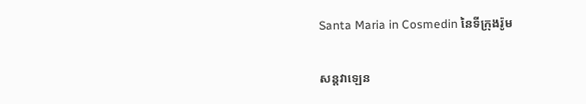Santa Maria in Cosmedin នៃទីក្រុងរ៉ូម

សន្តវាឡេន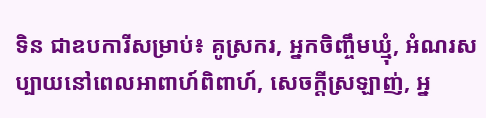ទិន ជាឧបការីសម្រាប់៖ គូស្រករ, អ្នកចិញ្ចឹមឃ្មុំ, អំណរសប្បាយនៅពេលអាពាហ៍ពិពាហ៍, សេចក្តីស្រឡាញ់, អ្ន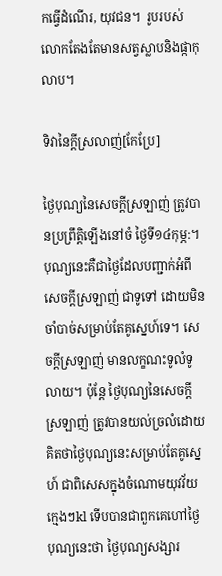កធ្វើដំណើរ, យុវជន។  រូបរបស់លោកតែងតែមានសត្វស្លាបនិងផ្កាកុលាប។

ទិវានៃក្ដីស្រលាញ់[កែប្រែ]

ថ្ងៃបុណ្យនៃសេចក្ដីស្រឡាញ់ ត្រូវបានប្រព្រឹត្តិឡើងនៅចំ ថ្ងៃទី១៤កុម្ភ:។ បុណ្យនេះគឺជាថ្ងៃដែលបញ្ជាក់អំពីសេចក្ដីស្រឡាញ់ ជាទូទៅ ដោយមិនចាំបាច់សម្រាប់តែគូស្នេហ៍ទេ។ សេចក្ដីស្រឡាញ់ មានលក្ខណះទូលំទូលាយ។ ប៉ុន្ដែ ថ្ងៃបុណ្យនៃសេចក្ដីស្រឡាញ់ ត្រូវបានយល់ច្រលំដោយគិតថាថ្ងៃបុណ្យនេះសម្រាប់តែគូស្នេហ៍ ជាពិសេសក្នុងចំណោមយុវវ័យក្មេងៗkl ទើបបានជាពួកគេហៅថ្ងៃបុណ្យនេះថា ថ្ងៃបុណ្យសង្សារ